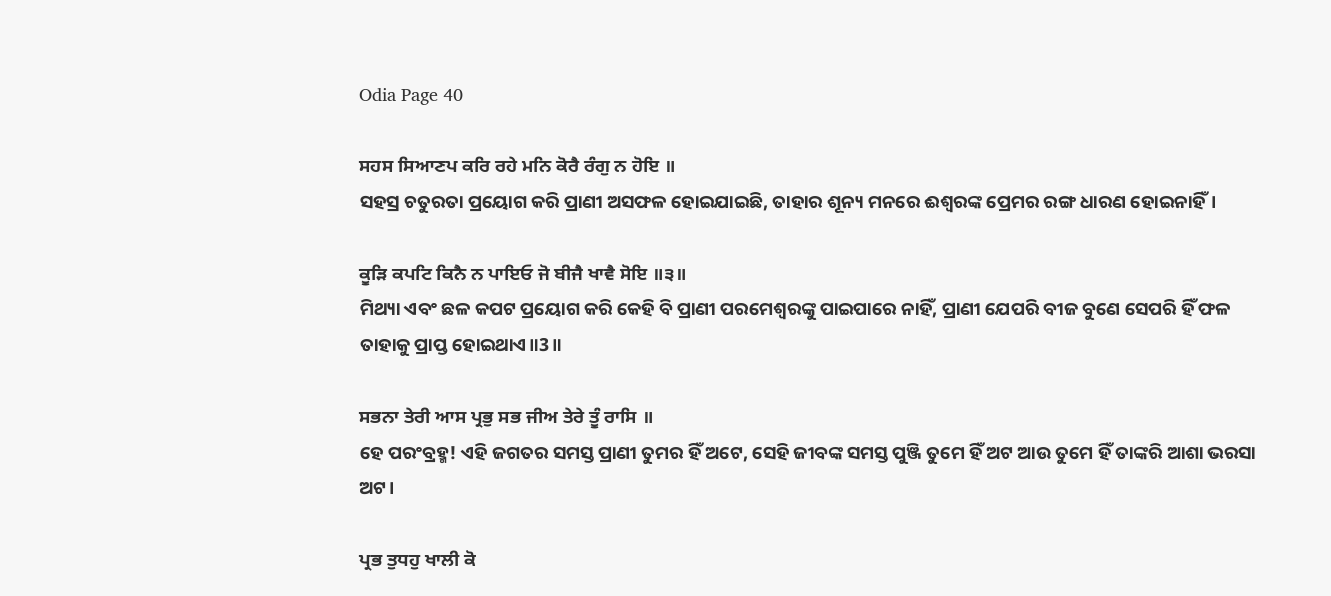Odia Page 40

ਸਹਸ ਸਿਆਣਪ ਕਰਿ ਰਹੇ ਮਨਿ ਕੋਰੈ ਰੰਗੁ ਨ ਹੋਇ ॥
ସହସ୍ର ଚତୁରତା ପ୍ରୟୋଗ କରି ପ୍ରାଣୀ ଅସଫଳ ହୋଇଯାଇଛି, ତାହାର ଶୂନ୍ୟ ମନରେ ଈଶ୍ବରଙ୍କ ପ୍ରେମର ରଙ୍ଗ ଧାରଣ ହୋଇନାହିଁ।

ਕੂੜਿ ਕਪਟਿ ਕਿਨੈ ਨ ਪਾਇਓ ਜੋ ਬੀਜੈ ਖਾਵੈ ਸੋਇ ॥੩॥
ମିଥ୍ୟା ଏବଂ ଛଳ କପଟ ପ୍ରୟୋଗ କରି କେହି ବି ପ୍ରାଣୀ ପରମେଶ୍ଵରଙ୍କୁ ପାଇପାରେ ନାହିଁ, ପ୍ରାଣୀ ଯେପରି ବୀଜ ବୁଣେ ସେପରି ହିଁ ଫଳ ତାହାକୁ ପ୍ରାପ୍ତ ହୋଇଥାଏ॥3॥

ਸਭਨਾ ਤੇਰੀ ਆਸ ਪ੍ਰਭੁ ਸਭ ਜੀਅ ਤੇਰੇ ਤੂੰ ਰਾਸਿ ॥
ହେ ପରଂବ୍ରହ୍ମ! ଏହି ଜଗତର ସମସ୍ତ ପ୍ରାଣୀ ତୁମର ହିଁ ଅଟେ, ସେହି ଜୀବଙ୍କ ସମସ୍ତ ପୁଞ୍ଜି ତୁମେ ହିଁ ଅଟ ଆଉ ତୁମେ ହିଁ ତାଙ୍କରି ଆଶା ଭରସା ଅଟ।

ਪ੍ਰਭ ਤੁਧਹੁ ਖਾਲੀ ਕੋ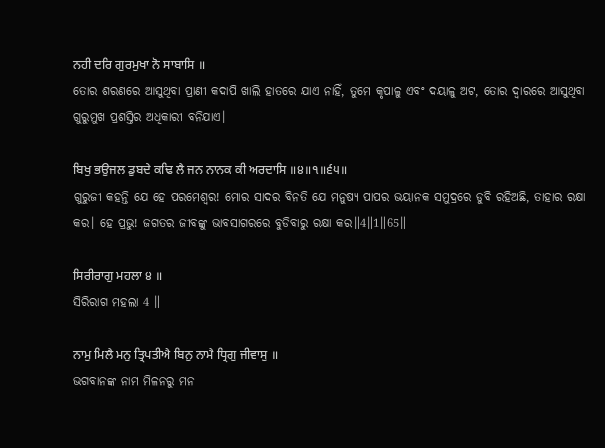ਨਹੀ ਦਰਿ ਗੁਰਮੁਖਾ ਨੋ ਸਾਬਾਸਿ ॥
ତୋର ଶରଣରେ ଆସୁଥିବା ପ୍ରାଣୀ କଦାପି ଖାଲି ହାତରେ ଯାଏ ନାହିଁ, ତୁମେ କୃପାଳୁ ଏବଂ ଦୟାଳୁ ଅଟ, ତୋର ଦ୍ଵାରରେ ଆସୁଥିବା ଗୁରୁମୁଖ ପ୍ରଶସ୍ତିର ଅଧିକାରୀ ବନିଯାଏ।

ਬਿਖੁ ਭਉਜਲ ਡੁਬਦੇ ਕਢਿ ਲੈ ਜਨ ਨਾਨਕ ਕੀ ਅਰਦਾਸਿ ॥੪॥੧॥੬੫॥
ଗୁରୁଜୀ କହନ୍ତି ଯେ ହେ ପରମେଶ୍ଵର! ମୋର ସାଦର ବିନତି ଯେ ମନୁଷ୍ୟ ପାପର ଭୟାନକ ସମୁଦ୍ରରେ ଡୁବି ରହିଅଛି, ତାହାର ରକ୍ଷା କର। ହେ ପ୍ରଭୁ! ଜଗତର ଜୀବଙ୍କୁ ଭାବସାଗରରେ ବୁଡିବାରୁ ରକ୍ଷା କର॥4॥1॥65॥

ਸਿਰੀਰਾਗੁ ਮਹਲਾ ੪ ॥
ସିରିରାଗ ମହଲା 4 ॥

ਨਾਮੁ ਮਿਲੈ ਮਨੁ ਤ੍ਰਿਪਤੀਐ ਬਿਨੁ ਨਾਮੈ ਧ੍ਰਿਗੁ ਜੀਵਾਸੁ ॥
ଭଗବାନଙ୍କ ନାମ ମିଳନରୁ ମନ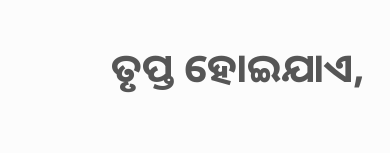ତୃପ୍ତ ହୋଇଯାଏ,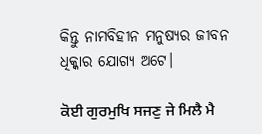କିନ୍ତୁ ନାମବିହୀନ ମନୁଷ୍ୟର ଜୀବନ ଧିକ୍କାର ଯୋଗ୍ୟ ଅଟେ।

ਕੋਈ ਗੁਰਮੁਖਿ ਸਜਣੁ ਜੇ ਮਿਲੈ ਮੈ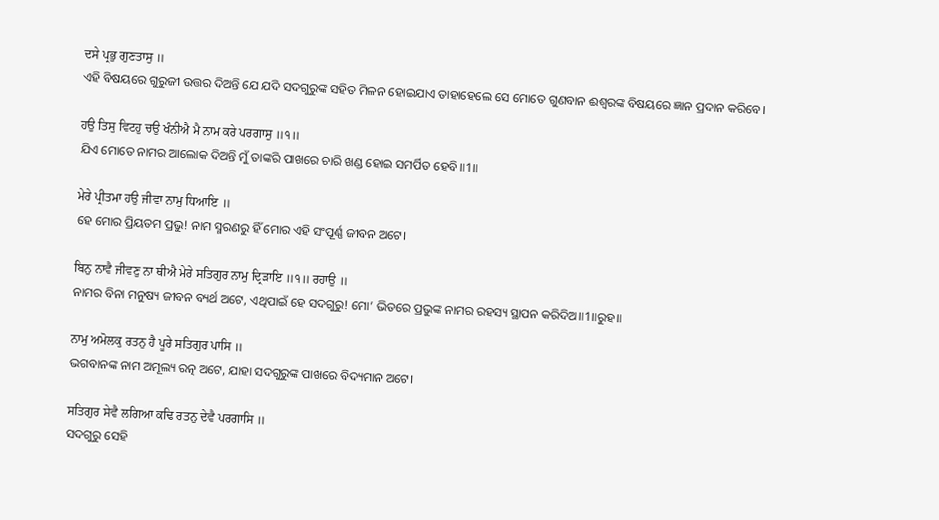ਦਸੇ ਪ੍ਰਭੁ ਗੁਣਤਾਸੁ ॥
ଏହି ବିଷୟରେ ଗୁରୁଜୀ ଉତ୍ତର ଦିଅନ୍ତି ଯେ ଯଦି ସଦଗୁରୁଙ୍କ ସହିତ ମିଳନ ହୋଇଯାଏ ତାହାହେଲେ ସେ ମୋତେ ଗୁଣବାନ ଈଶ୍ବରଙ୍କ ବିଷୟରେ ଜ୍ଞାନ ପ୍ରଦାନ କରିବେ।

ਹਉ ਤਿਸੁ ਵਿਟਹੁ ਚਉ ਖੰਨੀਐ ਮੈ ਨਾਮ ਕਰੇ ਪਰਗਾਸੁ ॥੧॥
ଯିଏ ମୋତେ ନାମର ଆଲୋକ ଦିଅନ୍ତି ମୁଁ ତାଙ୍କରି ପାଖରେ ଚାରି ଖଣ୍ଡ ହୋଇ ସମର୍ପିତ ହେବି॥1॥

ਮੇਰੇ ਪ੍ਰੀਤਮਾ ਹਉ ਜੀਵਾ ਨਾਮੁ ਧਿਆਇ ॥
ହେ ମୋର ପ୍ରିୟତମ ପ୍ରଭୁ! ନାମ ସ୍ମରଣରୁ ହିଁ ମୋର ଏହି ସଂପୂର୍ଣ୍ଣ ଜୀବନ ଅଟେ।

ਬਿਨੁ ਨਾਵੈ ਜੀਵਣੁ ਨਾ ਥੀਐ ਮੇਰੇ ਸਤਿਗੁਰ ਨਾਮੁ ਦ੍ਰਿੜਾਇ ॥੧॥ ਰਹਾਉ ॥
ନାମର ବିନା ମନୁଷ୍ୟ ଜୀବନ ବ୍ୟର୍ଥ ଅଟେ, ଏଥିପାଇଁ ହେ ସଦଗୁରୁ! ମୋ’ ଭିତରେ ପ୍ରଭୁଙ୍କ ନାମର ରହସ୍ୟ ସ୍ଥାପନ କରିଦିଅ॥1॥ରୁହ॥

ਨਾਮੁ ਅਮੋਲਕੁ ਰਤਨੁ ਹੈ ਪੂਰੇ ਸਤਿਗੁਰ ਪਾਸਿ ॥
ଭଗବାନଙ୍କ ନାମ ଅମୂଲ୍ୟ ରତ୍ନ ଅଟେ, ଯାହା ସଦଗୁରୁଙ୍କ ପାଖରେ ବିଦ୍ୟମାନ ଅଟେ।

ਸਤਿਗੁਰ ਸੇਵੈ ਲਗਿਆ ਕਢਿ ਰਤਨੁ ਦੇਵੈ ਪਰਗਾਸਿ ॥
ସଦଗୁରୁ ସେହି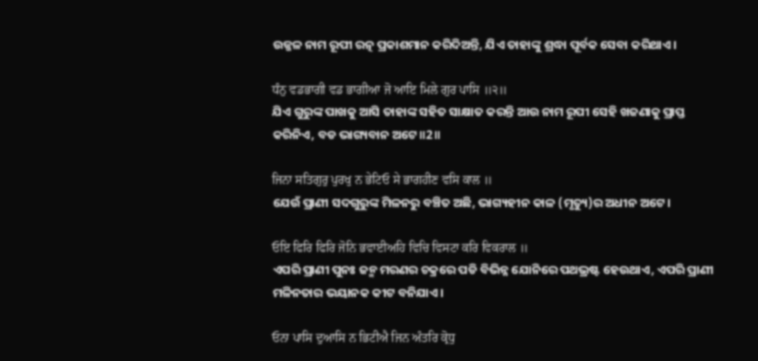ଉଜ୍ଜଳ ନାମ ରୂପୀ ରତ୍ନ ପ୍ରକାଶମାନ କରିଦିଅନ୍ତି, ଯିଏ ତାହାଙ୍କୁ ଶ୍ରଦ୍ଧା ପୂର୍ବକ ସେବା କରିଥାଏ।

ਧੰਨੁ ਵਡਭਾਗੀ ਵਡ ਭਾਗੀਆ ਜੋ ਆਇ ਮਿਲੇ ਗੁਰ ਪਾਸਿ ॥੨॥
ଯିଏ ଗୁରୁଙ୍କ ପାଖକୁ ଆସି ତାହାଙ୍କ ସହିତ ସାକ୍ଷାତ କରନ୍ତି ଆଉ ନାମ ରୂପୀ ସେହି ଖଜଣାକୁ ପ୍ରାପ୍ତ କରିନିଏ, ବଡ ଭାଗ୍ୟବାନ ଅଟେ॥2॥

ਜਿਨਾ ਸਤਿਗੁਰੁ ਪੁਰਖੁ ਨ ਭੇਟਿਓ ਸੇ ਭਾਗਹੀਣ ਵਸਿ ਕਾਲ ॥
ଯେଉଁ ପ୍ରାଣୀ ସଦଗୁରୁଙ୍କ ମିଳନରୁ ବଞ୍ଚିତ ଅଛି, ଭାଗ୍ୟହୀନ କାଳ (ମୃତ୍ୟୁ)ର ଅଧୀନ ଅଟେ।

ਓਇ ਫਿਰਿ ਫਿਰਿ ਜੋਨਿ ਭਵਾਈਅਹਿ ਵਿਚਿ ਵਿਸਟਾ ਕਰਿ ਵਿਕਰਾਲ ॥
ଏପରି ପ୍ରାଣୀ ପୁନଃ ଜନ୍ମ ମରଣର ଚକ୍ରରେ ପଡି ବିଭିନ୍ନ ଯୋନିରେ ପଥଭ୍ରଷ୍ଟ ହେଉଥାଏ, ଏପରି ପ୍ରାଣୀ ମଳିନତାର ଭୟାନକ କୀଟ ବନିଯାଏ।

ਓਨਾ ਪਾਸਿ ਦੁਆਸਿ ਨ ਭਿਟੀਐ ਜਿਨ ਅੰਤਰਿ ਕ੍ਰੋਧੁ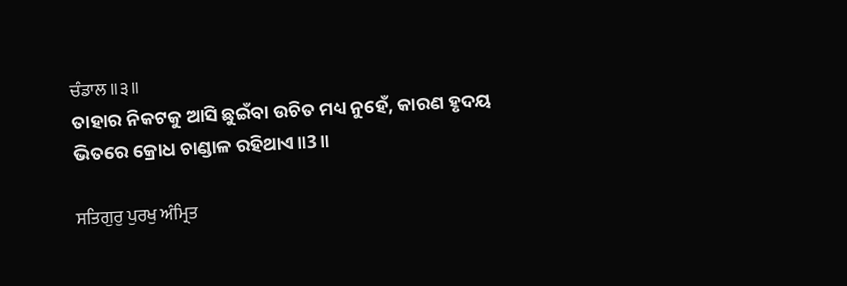ਚੰਡਾਲ ॥੩॥
ତାହାର ନିକଟକୁ ଆସି ଛୁଇଁବା ଉଚିତ ମଧ୍ୟ ନୁହେଁ, କାରଣ ହୃଦୟ ଭିତରେ କ୍ରୋଧ ଚାଣ୍ଡାଳ ରହିଥାଏ॥3॥

ਸਤਿਗੁਰੁ ਪੁਰਖੁ ਅੰਮ੍ਰਿਤ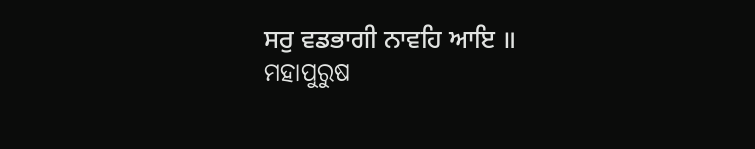ਸਰੁ ਵਡਭਾਗੀ ਨਾਵਹਿ ਆਇ ॥
ମହାପୁରୁଷ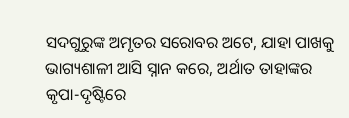ସଦଗୁରୁଙ୍କ ଅମୃତର ସରୋବର ଅଟେ, ଯାହା ପାଖକୁ ଭାଗ୍ୟଶାଳୀ ଆସି ସ୍ନାନ କରେ, ଅର୍ଥାତ ତାହାଙ୍କର କୃପା-ଦୃଷ୍ଟିରେ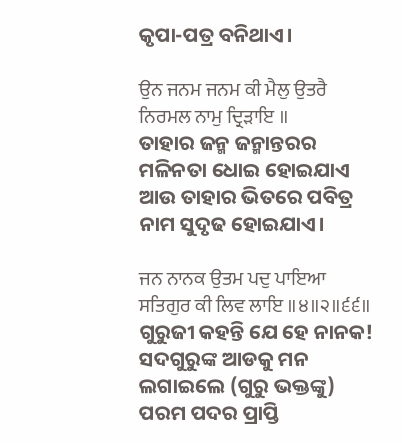କୃପା-ପତ୍ର ବନିଥାଏ।

ਉਨ ਜਨਮ ਜਨਮ ਕੀ ਮੈਲੁ ਉਤਰੈ ਨਿਰਮਲ ਨਾਮੁ ਦ੍ਰਿੜਾਇ ॥
ତାହାର ଜନ୍ମ ଜନ୍ମାନ୍ତରର ମଳିନତା ଧୋଇ ହୋଇଯାଏ ଆଉ ତାହାର ଭିତରେ ପବିତ୍ର ନାମ ସୁଦୃଢ ହୋଇଯାଏ।

ਜਨ ਨਾਨਕ ਉਤਮ ਪਦੁ ਪਾਇਆ ਸਤਿਗੁਰ ਕੀ ਲਿਵ ਲਾਇ ॥੪॥੨॥੬੬॥
ଗୁରୁଜୀ କହନ୍ତି ଯେ ହେ ନାନକ! ସଦଗୁରୁଙ୍କ ଆଡକୁ ମନ ଲଗାଇଲେ (ଗୁରୁ ଭକ୍ତଙ୍କୁ) ପରମ ପଦର ପ୍ରାପ୍ତି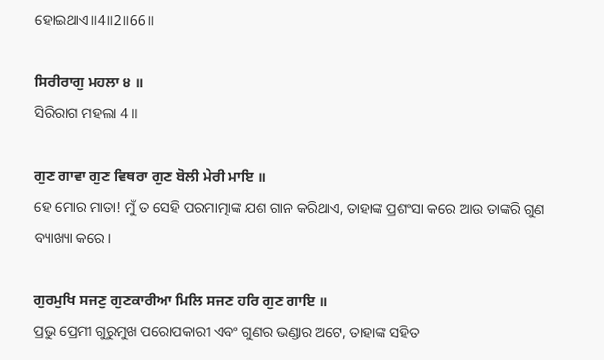ହୋଇଥାଏ॥4॥2॥66॥

ਸਿਰੀਰਾਗੁ ਮਹਲਾ ੪ ॥
ସିରିରାଗ ମହଲା 4 ॥

ਗੁਣ ਗਾਵਾ ਗੁਣ ਵਿਥਰਾ ਗੁਣ ਬੋਲੀ ਮੇਰੀ ਮਾਇ ॥
ହେ ମୋର ମାତା! ମୁଁ ତ ସେହି ପରମାତ୍ମାଙ୍କ ଯଶ ଗାନ କରିଥାଏ, ତାହାଙ୍କ ପ୍ରଶଂସା କରେ ଆଉ ତାଙ୍କରି ଗୁଣ ବ୍ୟାଖ୍ୟା କରେ।

ਗੁਰਮੁਖਿ ਸਜਣੁ ਗੁਣਕਾਰੀਆ ਮਿਲਿ ਸਜਣ ਹਰਿ ਗੁਣ ਗਾਇ ॥
ପ୍ରଭୁ ପ୍ରେମୀ ଗୁରୁମୁଖ ପରୋପକାରୀ ଏବଂ ଗୁଣର ଭଣ୍ଡାର ଅଟେ, ତାହାଙ୍କ ସହିତ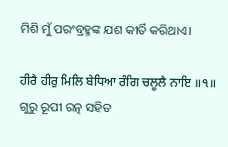ମିଶି ମୁଁ ପରଂବ୍ରହ୍ମଙ୍କ ଯଶ କୀର୍ତି କରିଥାଏ।

ਹੀਰੈ ਹੀਰੁ ਮਿਲਿ ਬੇਧਿਆ ਰੰਗਿ ਚਲੂਲੈ ਨਾਇ ॥੧॥
ଗୁରୁ ରୂପୀ ରତ୍ନ ସହିତ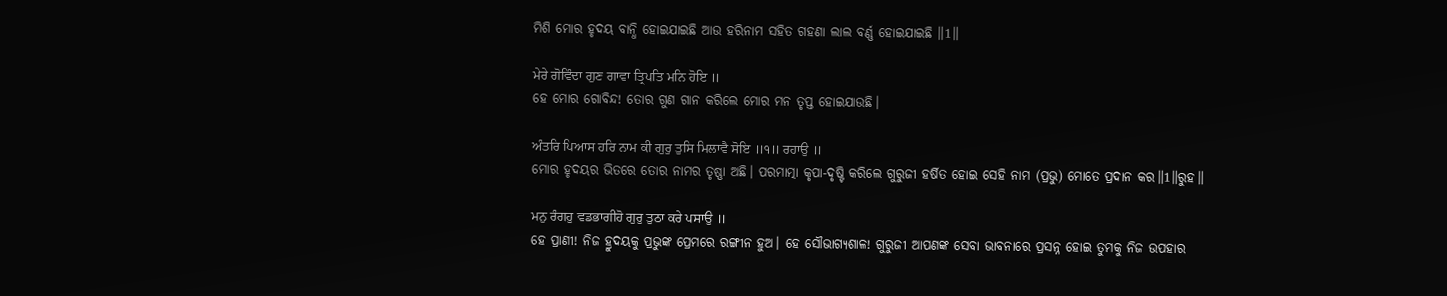ମିଶି ମୋର ହୃଦୟ ବାନ୍ଧି ହୋଇଯାଇଛି ଆଉ ହରିନାମ ସହିତ ଗହଣା ଲାଲ ବର୍ଣ୍ଣ ହୋଇଯାଇଛି ॥1॥

ਮੇਰੇ ਗੋਵਿੰਦਾ ਗੁਣ ਗਾਵਾ ਤ੍ਰਿਪਤਿ ਮਨਿ ਹੋਇ ॥
ହେ ମୋର ଗୋବିନ୍ଦ! ତୋର ଗୁଣ ଗାନ କରିଲେ ମୋର ମନ ତୃପ୍ତ ହୋଇଯାଉଛି।

ਅੰਤਰਿ ਪਿਆਸ ਹਰਿ ਨਾਮ ਕੀ ਗੁਰੁ ਤੁਸਿ ਮਿਲਾਵੈ ਸੋਇ ॥੧॥ ਰਹਾਉ ॥
ମୋର ହୃଦୟର ଭିତରେ ତୋର ନାମର ତୃଷ୍ଣା ଅଛି। ପରମାତ୍ମା କୃପା-ଦୃଷ୍ଟି କରିଲେ ଗୁରୁଜୀ ହର୍ଷିତ ହୋଇ ସେହି ନାମ (ପ୍ରଭୁ) ମୋତେ ପ୍ରଦାନ କର॥1॥ରୁହ॥

ਮਨੁ ਰੰਗਹੁ ਵਡਭਾਗੀਹੋ ਗੁਰੁ ਤੁਠਾ ਕਰੇ ਪਸਾਉ ॥
ହେ ପ୍ରାଣୀ! ନିଜ ହ୍ରୁଦୟକୁ ପ୍ରଭୁଙ୍କ ପ୍ରେମରେ ରଙ୍ଗୀନ ହୁଅ। ହେ ସୌଭାଗ୍ୟଶାଳ! ଗୁରୁଜୀ ଆପଣଙ୍କ ସେବା ଭାବନାରେ ପ୍ରସନ୍ନ ହୋଇ ତୁମକୁ ନିଜ ଉପହାର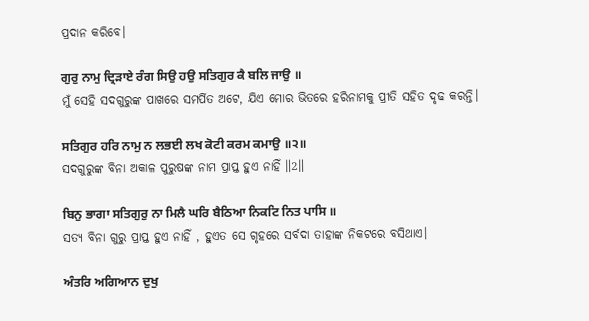ପ୍ରଦାନ କରିବେ।

ਗੁਰੁ ਨਾਮੁ ਦ੍ਰਿੜਾਏ ਰੰਗ ਸਿਉ ਹਉ ਸਤਿਗੁਰ ਕੈ ਬਲਿ ਜਾਉ ॥
ମୁଁ ସେହି ସଦଗୁରୁଙ୍କ ପାଖରେ ସମର୍ପିତ ଅଟେ, ଯିଏ ମୋର ଭିତରେ ହରିନାମକୁ ପ୍ରୀତି ସହିତ ଦୃଢ କରନ୍ତି।

ਸਤਿਗੁਰ ਹਰਿ ਨਾਮੁ ਨ ਲਭਈ ਲਖ ਕੋਟੀ ਕਰਮ ਕਮਾਉ ॥੨॥
ସଦଗୁରୁଙ୍କ ବିନା ଅକାଳ ପୁରୁଷଙ୍କ ନାମ ପ୍ରାପ୍ତ ହୁଏ ନାହିଁ ॥2॥

ਬਿਨੁ ਭਾਗਾ ਸਤਿਗੁਰੁ ਨਾ ਮਿਲੈ ਘਰਿ ਬੈਠਿਆ ਨਿਕਟਿ ਨਿਤ ਪਾਸਿ ॥
ସତ୍ୟ ବିନା ଗୁରୁ ପ୍ରାପ୍ତ ହୁଏ ନାହିଁ , ହୁଏତ ସେ ଗୃହରେ ସର୍ବଦା ତାହାଙ୍କ ନିକଟରେ ବସିଥାଏ।

ਅੰਤਰਿ ਅਗਿਆਨ ਦੁਖੁ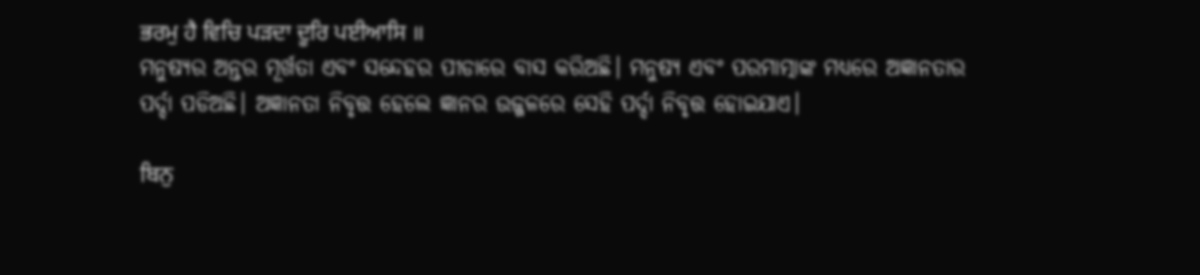ਭਰਮੁ ਹੈ ਵਿਚਿ ਪੜਦਾ ਦੂਰਿ ਪਈਆਸਿ ॥
ମନୁଷ୍ୟର ଅନ୍ତର ମୂର୍ଖତା ଏବଂ ସନ୍ଦେହର ପୀଡାରେ ବାସ କରିଅଛି। ମନୁଷ୍ୟ ଏବଂ ପରମାତ୍ମାଙ୍କ ମଧ୍ୟରେ ଅଜ୍ଞାନତାର ପର୍ଦ୍ଦା ପଡିଅଛି। ଅଜ୍ଞାନତା ନିବୃତ୍ତ ହେଲେ ଜ୍ଞାନର ଉଜ୍ଜଳରେ ସେହି ପର୍ଦ୍ଦା ନିବୃତ୍ତ ହୋଇଯାଏ।

ਬਿਨੁ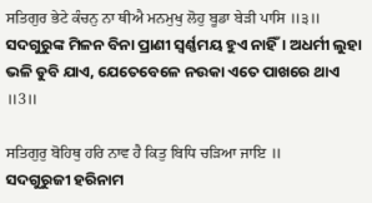ਸਤਿਗੁਰ ਭੇਟੇ ਕੰਚਨੁ ਨਾ ਥੀਐ ਮਨਮੁਖੁ ਲੋਹੁ ਬੂਡਾ ਬੇੜੀ ਪਾਸਿ ॥੩॥
ସଦଗୁରୁଙ୍କ ମିଳନ ବିନା ପ୍ରାଣୀ ସ୍ଵର୍ଣ୍ଣମୟ ହୁଏ ନାହିଁ। ଅଧର୍ମୀ ଲୁହା ଭଳି ଡୁବି ଯାଏ, ଯେତେବେଳେ ନଉକା ଏତେ ପାଖରେ ଥାଏ ॥3॥

ਸਤਿਗੁਰੁ ਬੋਹਿਥੁ ਹਰਿ ਨਾਵ ਹੈ ਕਿਤੁ ਬਿਧਿ ਚੜਿਆ ਜਾਇ ॥
ସଦଗୁରୁଜୀ ହରିନାମ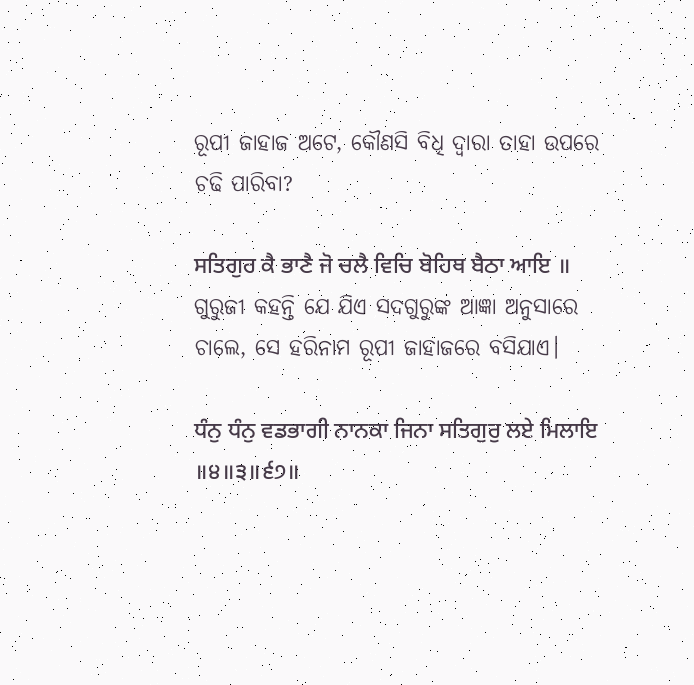ରୂପୀ ଜାହାଜ ଅଟେ, କୌଣସି ବିଧି ଦ୍ଵାରା ତାହା ଉପରେ ଚଢି ପାରିବା?

ਸਤਿਗੁਰ ਕੈ ਭਾਣੈ ਜੋ ਚਲੈ ਵਿਚਿ ਬੋਹਿਥ ਬੈਠਾ ਆਇ ॥
ଗୁରୁଜୀ କହନ୍ତି ଯେ ଯିଏ ସଦଗୁରୁଙ୍କ ଆଜ୍ଞା ଅନୁସାରେ ଚାଲେ, ସେ ହରିନାମ ରୂପୀ ଜାହାଜରେ ବସିଯାଏ।

ਧੰਨੁ ਧੰਨੁ ਵਡਭਾਗੀ ਨਾਨਕਾ ਜਿਨਾ ਸਤਿਗੁਰੁ ਲਏ ਮਿਲਾਇ ॥੪॥੩॥੬੭॥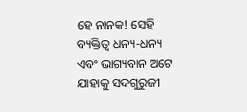ହେ ନାନକ! ସେହି ବ୍ୟକ୍ତିତ୍ଵ ଧନ୍ୟ-ଧନ୍ୟ ଏବଂ ଭାଗ୍ୟବାନ ଅଟେ ଯାହାକୁ ସଦଗୁରୁଜୀ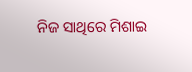ନିଜ ସାଥିରେ ମିଶାଇ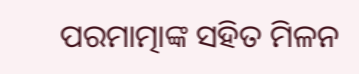ପରମାତ୍ମାଙ୍କ ସହିତ ମିଳନ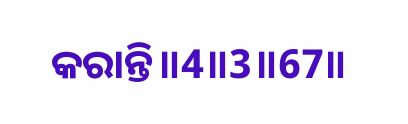କରାନ୍ତି॥4॥3॥67॥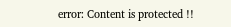error: Content is protected !!